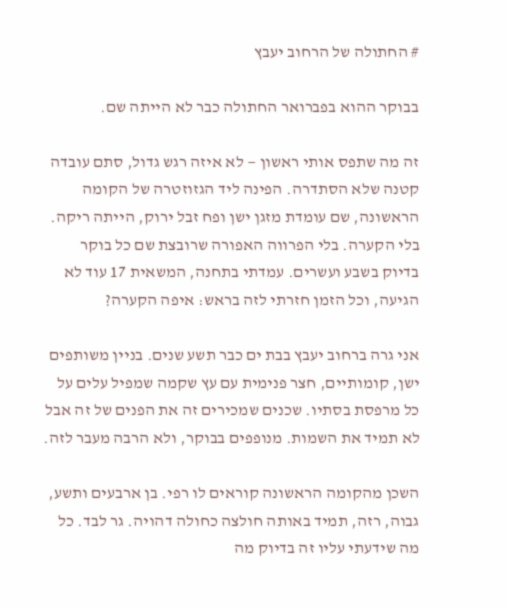# החתולה של הרחוב יעבץ

בבוקר ההוא בפברואר החתולה כבר לא הייתה שם.

זה מה שתפס אותי ראשון — לא איזה רגש גדול, סתם עובדה קטנה שלא הסתדרה. הפינה ליד הגזוזטרה של הקומה הראשונה, שם עומדת מזגן ישן ופח זבל ירוק, הייתה ריקה. בלי הקערה. בלי הפרווה האפורה שרובצת שם כל בוקר בדיוק בשבע ועשרים. עמדתי בתחנה, המשאית 17 עוד לא הגיעה, וכל הזמן חזרתי לזה בראש: איפה הקערה?

אני גרה ברחוב יעבץ בבת ים כבר תשע שנים. בניין משותפים ישן, קומותיים, חצר פנימית עם עץ שקמה שמפיל עלים על כל מרפסת בסתיו. שכנים שמכירים זה את הפנים של זה אבל לא תמיד את השמות. מנופפים בבוקר, ולא הרבה מעבר לזה.

השכן מהקומה הראשונה קוראים לו רפי. בן ארבעים ותשע, גבוה, רזה, תמיד באותה חולצה כחולה דהויה. גר לבד. כל מה שידעתי עליו זה בדיוק מה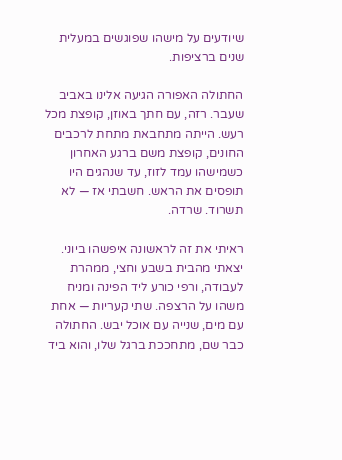שיודעים על מישהו שפוגשים במעלית שנים ברציפות.

החתולה האפורה הגיעה אלינו באביב שעבר. רזה, עם חתך באוזן, קופצת מכל רעש. הייתה מתחבאת מתחת לרכבים החונים, קופצת משם ברגע האחרון כשמישהו עמד לזוז, עד שנהגים היו תופסים את הראש. חשבתי אז — לא תשרוד. שרדה.

ראיתי את זה לראשונה איפשהו ביוני. יצאתי מהבית בשבע וחצי, ממהרת לעבודה, ורפי כורע ליד הפינה ומניח משהו על הרצפה. שתי קעריות — אחת עם מים, שנייה עם אוכל יבש. החתולה כבר שם, מתחככת ברגל שלו, והוא ביד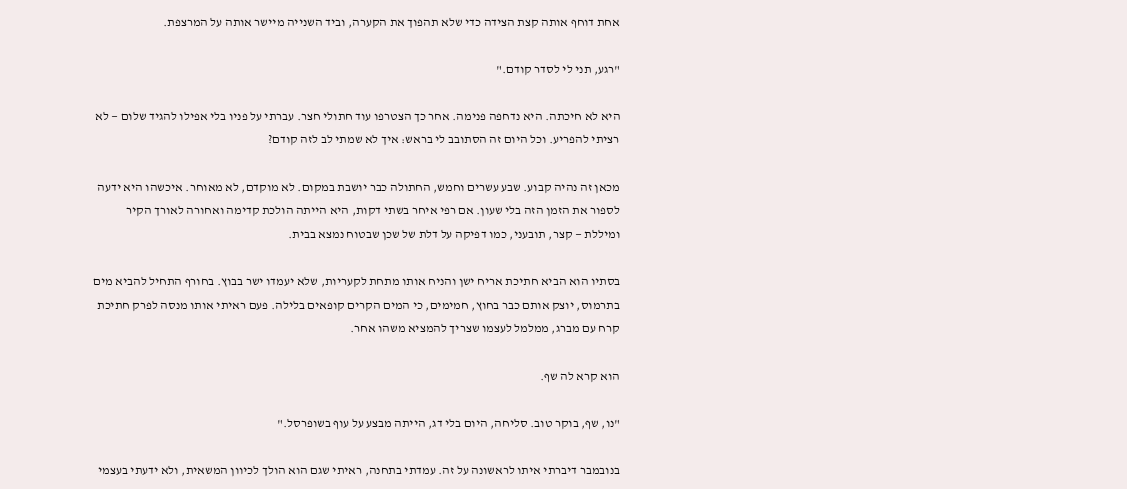אחת דוחף אותה קצת הצידה כדי שלא תהפוך את הקערה, וביד השנייה מיישר אותה על המרצפת.

"רגע, תני לי לסדר קודם."

היא לא חיכתה. היא נדחפה פנימה. אחר כך הצטרפו עוד חתולי חצר. עברתי על פניו בלי אפילו להגיד שלום — לא רציתי להפריע. וכל היום זה הסתובב לי בראש: איך לא שמתי לב לזה קודם?

מכאן זה נהיה קבוע. שבע עשרים וחמש, החתולה כבר יושבת במקום. לא מוקדם, לא מאוחר. איכשהו היא ידעה לספור את הזמן הזה בלי שעון. אם רפי איחר בשתי דקות, היא הייתה הולכת קדימה ואחורה לאורך הקיר ומיללת — קצר, תובעני, כמו דפיקה על דלת של שכן שבטוח נמצא בבית.

בסתיו הוא הביא חתיכת אריח ישן והניח אותו מתחת לקעריות, שלא יעמדו ישר בבוץ. בחורף התחיל להביא מים בתרמוס, יוצק אותם כבר בחוץ, חמימים, כי המים הקרים קופאים בלילה. פעם ראיתי אותו מנסה לפרק חתיכת קרח עם מברג, ממלמל לעצמו שצריך להמציא משהו אחר.

הוא קרא לה שף.

"נו, שף, בוקר טוב. סליחה, היום בלי דג, הייתה מבצע על עוף בשופרסל."

בנובמבר דיברתי איתו לראשונה על זה. עמדתי בתחנה, ראיתי שגם הוא הולך לכיוון המשאית, ולא ידעתי בעצמי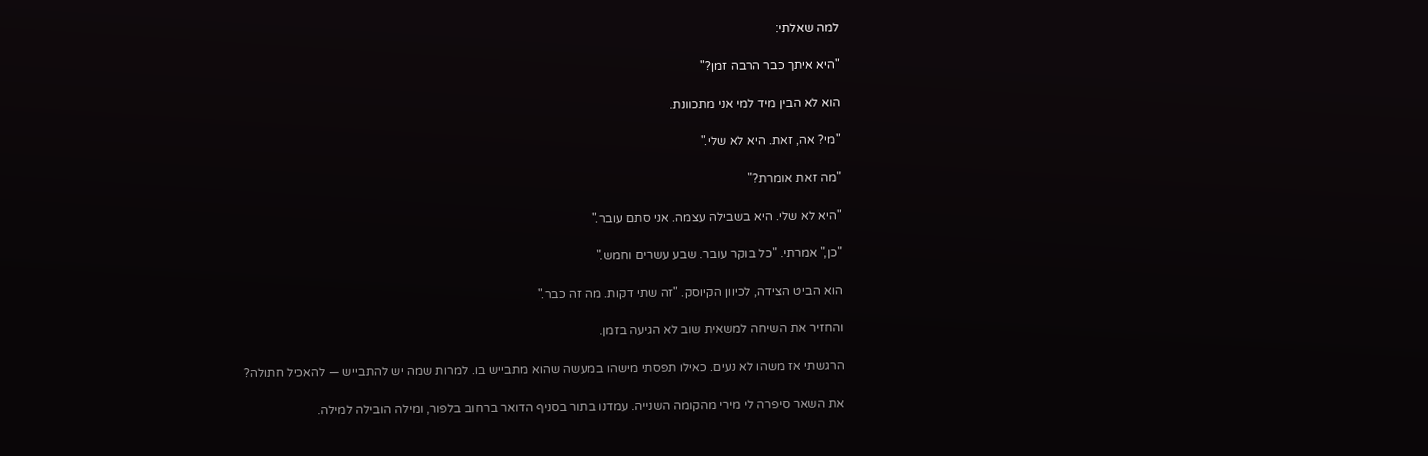למה שאלתי:

"היא איתך כבר הרבה זמן?"

הוא לא הבין מיד למי אני מתכוונת.

"מי? אה, זאת. היא לא שלי."

"מה זאת אומרת?"

"היא לא שלי. היא בשבילה עצמה. אני סתם עובר."

"כן," אמרתי. "כל בוקר עובר. שבע עשרים וחמש."

הוא הביט הצידה, לכיוון הקיוסק. "זה שתי דקות. מה זה כבר."

והחזיר את השיחה למשאית שוב לא הגיעה בזמן.

הרגשתי אז משהו לא נעים. כאילו תפסתי מישהו במעשה שהוא מתבייש בו. למרות שמה יש להתבייש — להאכיל חתולה?

את השאר סיפרה לי מירי מהקומה השנייה. עמדנו בתור בסניף הדואר ברחוב בלפור, ומילה הובילה למילה.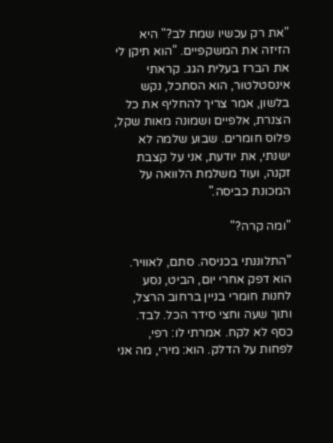"את רק עכשיו שמת לב?" היא הזיזה את המשקפיים. "הוא תיקן לי את הברז בעלית הגג. קראתי אינסטלטור, הוא הסתכל, נקש בלשון, אמר צריך להחליף את כל הצנרת, אלפיים ושמונה מאות שקל, פלוס חומרים. שבוע שלמה לא ישנתי, את יודעת, אני על קצבת זקנה, ועוד משלמת הלוואה על המכונת כביסה."

"ומה קרה?"

"התלוננתי בכניסה. סתם, לאוויר. הוא דפק אחרי יום, הביט, נסע לחנות חומרי בניין ברחוב הרצל, ותוך שעה וחצי סידר הכל. לבד. כסף לא לקח. אמרתי לו: רפי, לפחות על הדלק. הוא: מירי, מה אני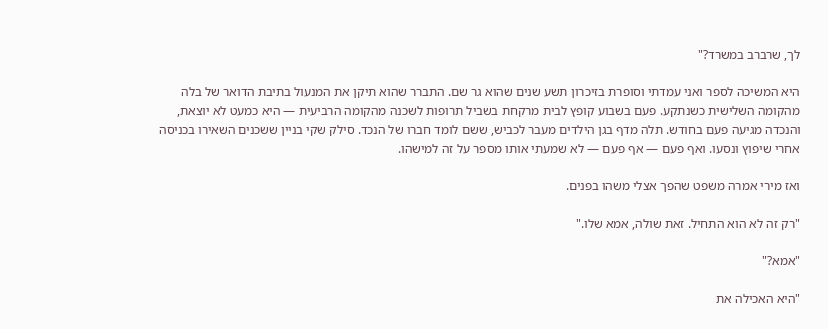לך, שרברב במשרד?"

היא המשיכה לספר ואני עמדתי וסופרת בזיכרון תשע שנים שהוא גר שם. התברר שהוא תיקן את המנעול בתיבת הדואר של בלה מהקומה השלישית כשנתקע. פעם בשבוע קופץ לבית מרקחת בשביל תרופות לשכנה מהקומה הרביעית — היא כמעט לא יוצאת, והנכדה מגיעה פעם בחודש. תלה מדף בגן הילדים מעבר לכביש, ששם לומד חברו של הנכד. סילק שקי בניין ששכנים השאירו בכניסה אחרי שיפוץ ונסעו. ואף פעם — אף פעם — לא שמעתי אותו מספר על זה למישהו.

ואז מירי אמרה משפט שהפך אצלי משהו בפנים.

"רק זה לא הוא התחיל. זאת שולה, אמא שלו."

"אמא?"

"היא האכילה את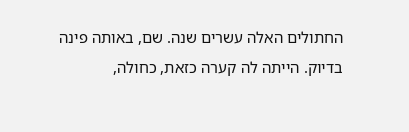החתולים האלה עשרים שנה. שם, באותה פינה בדיוק. הייתה לה קערה כזאת, כחולה,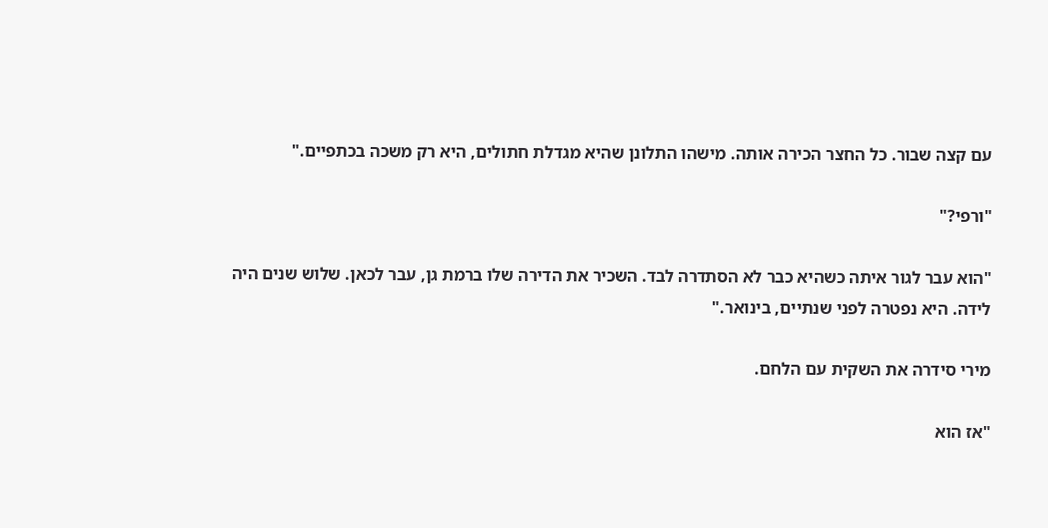עם קצה שבור. כל החצר הכירה אותה. מישהו התלונן שהיא מגדלת חתולים, היא רק משכה בכתפיים."

"ורפי?"

"הוא עבר לגור איתה כשהיא כבר לא הסתדרה לבד. השכיר את הדירה שלו ברמת גן, עבר לכאן. שלוש שנים היה לידה. היא נפטרה לפני שנתיים, בינואר."

מירי סידרה את השקית עם הלחם.

"אז הוא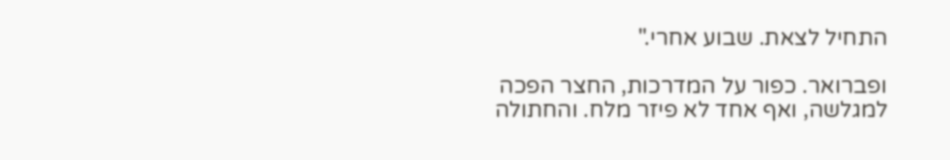התחיל לצאת. שבוע אחרי."

ופברואר. כפור על המדרכות, החצר הפכה למגלשה, ואף אחד לא פיזר מלח. והחתולה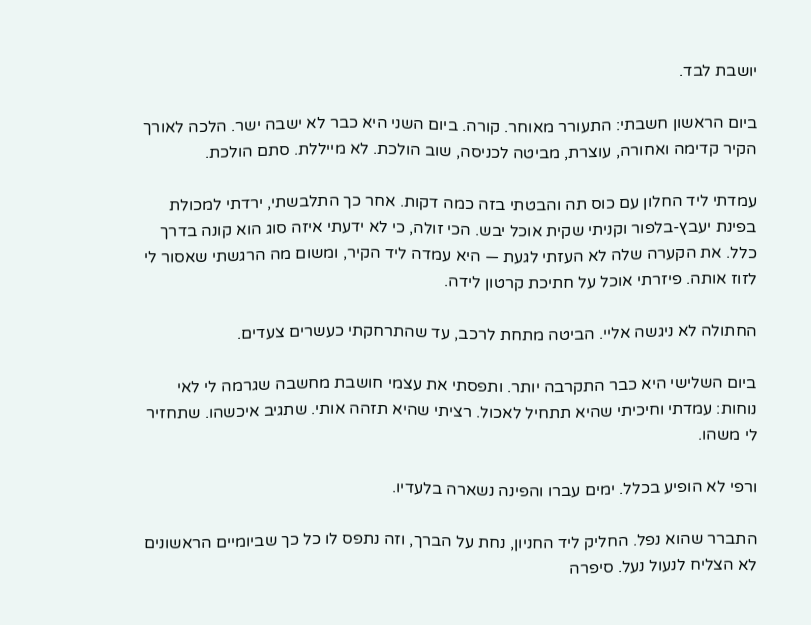יושבת לבד.

ביום הראשון חשבתי: התעורר מאוחר. קורה. ביום השני היא כבר לא ישבה ישר. הלכה לאורך הקיר קדימה ואחורה, עוצרת, מביטה לכניסה, שוב הולכת. לא מייללת. סתם הולכת.

עמדתי ליד החלון עם כוס תה והבטתי בזה כמה דקות. אחר כך התלבשתי, ירדתי למכולת בפינת יעבץ-בלפור וקניתי שקית אוכל יבש. הכי זולה, כי לא ידעתי איזה סוג הוא קונה בדרך כלל. את הקערה שלה לא העזתי לגעת — היא עמדה ליד הקיר, ומשום מה הרגשתי שאסור לי לזוז אותה. פיזרתי אוכל על חתיכת קרטון לידה.

החתולה לא ניגשה אליי. הביטה מתחת לרכב, עד שהתרחקתי כעשרים צעדים.

ביום השלישי היא כבר התקרבה יותר. ותפסתי את עצמי חושבת מחשבה שגרמה לי לאי נוחות: עמדתי וחיכיתי שהיא תתחיל לאכול. רציתי שהיא תזהה אותי. שתגיב איכשהו. שתחזיר לי משהו.

ורפי לא הופיע בכלל. ימים עברו והפינה נשארה בלעדיו.

התברר שהוא נפל. החליק ליד החניון, נחת על הברך, וזה נתפס לו כל כך שביומיים הראשונים לא הצליח לנעול נעל. סיפרה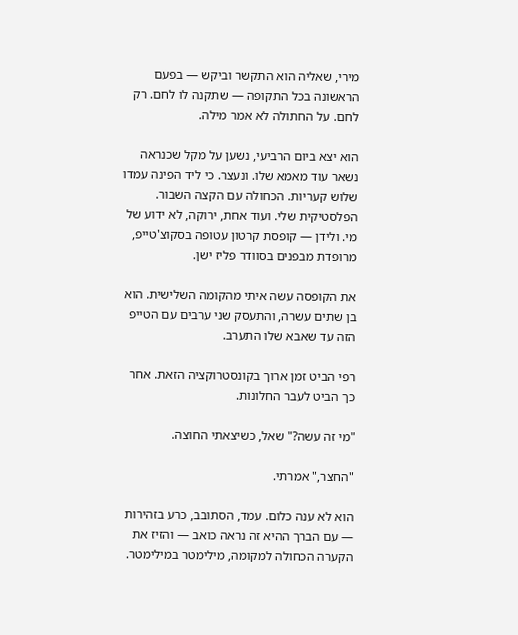מירי, שאליה הוא התקשר וביקש — בפעם הראשונה בכל התקופה — שתקנה לו לחם. רק לחם. על החתולה לא אמר מילה.

הוא יצא ביום הרביעי, נשען על מקל שכנראה נשאר עוד מאמא שלו. ונעצר. כי ליד הפינה עמדו שלוש קעריות. הכחולה עם הקצה השבור. הפלסטיקית שלי. ועוד אחת, ירוקה, לא ידוע של מי. ולידן — קופסת קרטון עטופה בסקוצ'טייפ, מרופדת מבפנים בסוודר פליז ישן.

את הקופסה עשה איתי מהקומה השלישית. הוא בן שתים עשרה, והתעסק שני ערבים עם הטייפ הזה עד שאבא שלו התערב.

רפי הביט זמן ארוך בקונסטרוקציה הזאת. אחר כך הביט לעבר החלונות.

"מי זה עשה?" שאל, כשיצאתי החוצה.

"החצר," אמרתי.

הוא לא ענה כלום. עמד, הסתובב, כרע בזהירות — עם הברך ההיא זה נראה כואב — והזיז את הקערה הכחולה למקומה, מילימטר במילימטר.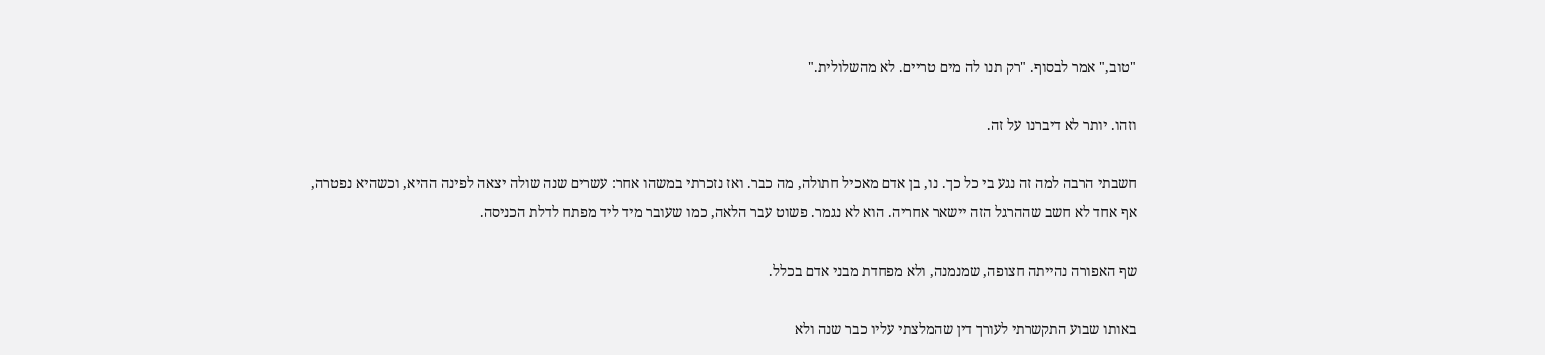"טוב," אמר לבסוף. "רק תנו לה מים טריים. לא מהשלולית."

וזהו. יותר לא דיברנו על זה.

חשבתי הרבה למה זה נגע בי כל כך. נו, בן אדם מאכיל חתולה, מה כבר. ואז נזכרתי במשהו אחר: עשרים שנה שולה יצאה לפינה ההיא, וכשהיא נפטרה, אף אחד לא חשב שההרגל הזה יישאר אחריה. הוא לא נגמר. פשוט עבר הלאה, כמו שעובר מיד ליד מפתח לדלת הכניסה.

שף האפורה נהייתה חצופה, שמנמנה, ולא מפחדת מבני אדם בכלל.

באותו שבוע התקשרתי לעורך דין שהמלצתי עליו כבר שנה ולא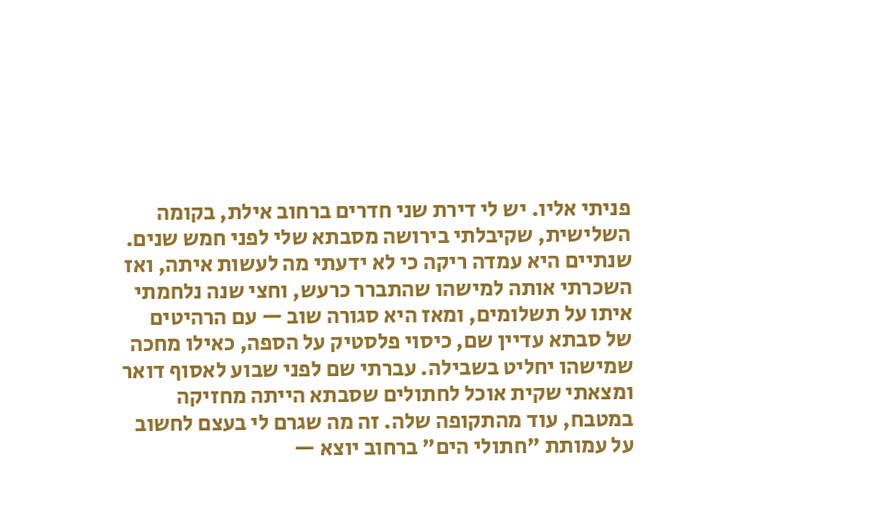פניתי אליו. יש לי דירת שני חדרים ברחוב אילת, בקומה השלישית, שקיבלתי בירושה מסבתא שלי לפני חמש שנים. שנתיים היא עמדה ריקה כי לא ידעתי מה לעשות איתה, ואז השכרתי אותה למישהו שהתברר כרעש, וחצי שנה נלחמתי איתו על תשלומים, ומאז היא סגורה שוב — עם הרהיטים של סבתא עדיין שם, כיסוי פלסטיק על הספה, כאילו מחכה שמישהו יחליט בשבילה. עברתי שם לפני שבוע לאסוף דואר ומצאתי שקית אוכל לחתולים שסבתא הייתה מחזיקה במטבח, עוד מהתקופה שלה. זה מה שגרם לי בעצם לחשוב על עמותת "חתולי הים" ברחוב יוצא —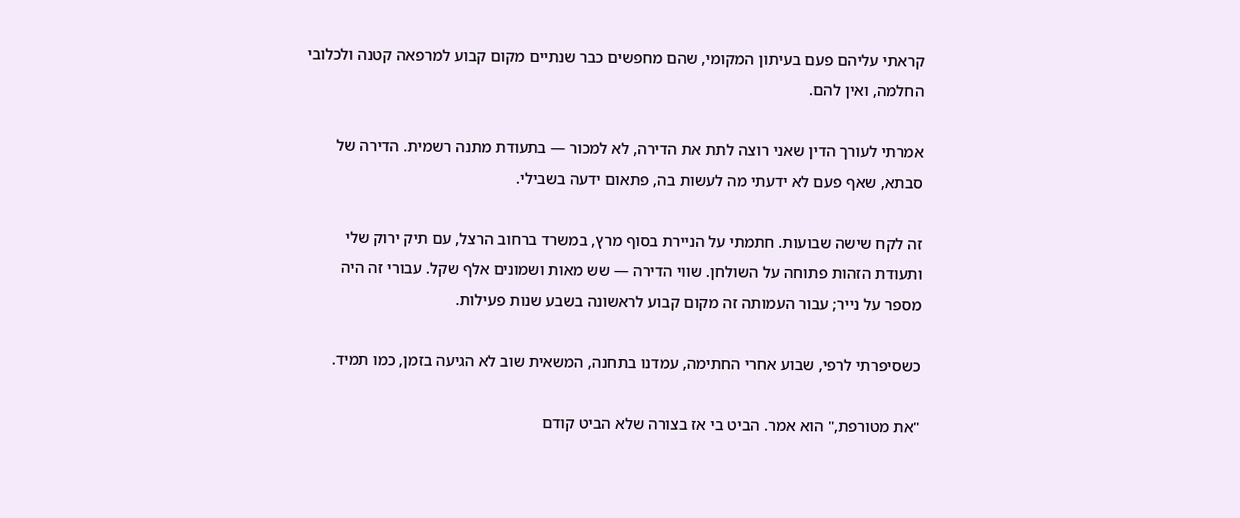קראתי עליהם פעם בעיתון המקומי, שהם מחפשים כבר שנתיים מקום קבוע למרפאה קטנה ולכלובי החלמה, ואין להם.

אמרתי לעורך הדין שאני רוצה לתת את הדירה, לא למכור — בתעודת מתנה רשמית. הדירה של סבתא, שאף פעם לא ידעתי מה לעשות בה, פתאום ידעה בשבילי.

זה לקח שישה שבועות. חתמתי על הניירת בסוף מרץ, במשרד ברחוב הרצל, עם תיק ירוק שלי ותעודת הזהות פתוחה על השולחן. שווי הדירה — שש מאות ושמונים אלף שקל. עבורי זה היה מספר על נייר; עבור העמותה זה מקום קבוע לראשונה בשבע שנות פעילות.

כשסיפרתי לרפי, שבוע אחרי החתימה, עמדנו בתחנה, המשאית שוב לא הגיעה בזמן, כמו תמיד.

"את מטורפת," הוא אמר. הביט בי אז בצורה שלא הביט קודם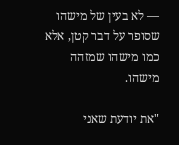— לא בעין של מישהו שסופר על דבר קטן, אלא כמו מישהו שמזהה מישהו.

"את יודעת שאני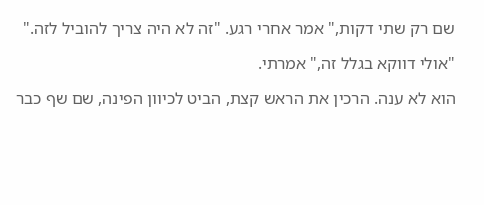שם רק שתי דקות," אמר אחרי רגע. "זה לא היה צריך להוביל לזה."

"אולי דווקא בגלל זה," אמרתי.

הוא לא ענה. הרכין את הראש קצת, הביט לכיוון הפינה, שם שף כבר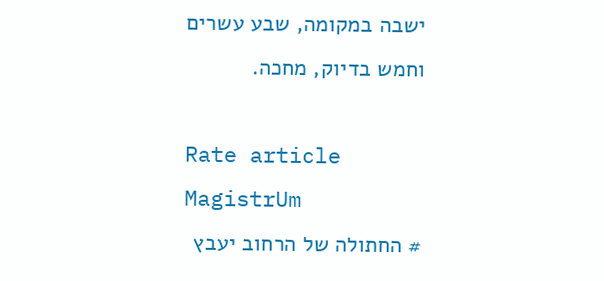ישבה במקומה, שבע עשרים וחמש בדיוק, מחכה.

Rate article
MagistrUm
# החתולה של הרחוב יעבץ